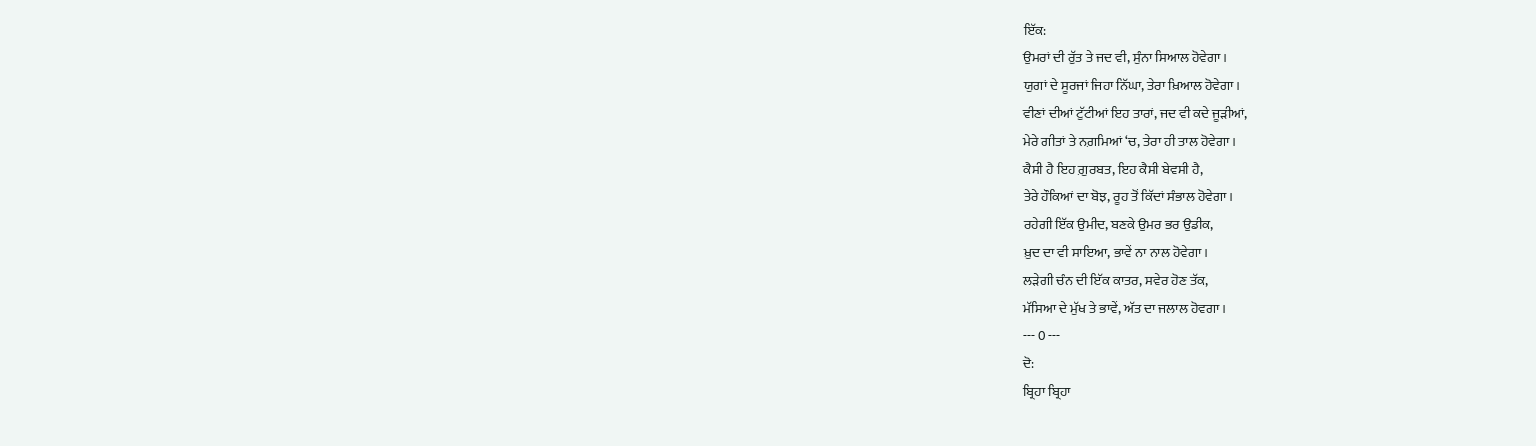ਇੱਕ:
ਉਮਰਾਂ ਦੀ ਰੁੱਤ ਤੇ ਜਦ ਵੀ, ਸੁੰਨਾ ਸਿਆਲ ਹੋਵੇਗਾ।
ਯੁਗਾਂ ਦੇ ਸੂਰਜਾਂ ਜਿਹਾ ਨਿੱਘਾ, ਤੇਰਾ ਖ਼ਿਆਲ ਹੋਵੇਗਾ।
ਵੀਣਾਂ ਦੀਆਂ ਟੁੱਟੀਆਂ ਇਹ ਤਾਰਾਂ, ਜਦ ਵੀ ਕਦੇ ਜੂੜੀਆਂ,
ਮੇਰੇ ਗੀਤਾਂ ਤੇ ਨਗ਼ਮਿਆਂ ‘ਚ, ਤੇਰਾ ਹੀ ਤਾਲ ਹੋਵੇਗਾ।
ਕੈਸੀ ਹੈ ਇਹ ਗ਼ੁਰਬਤ, ਇਹ ਕੈਸੀ ਬੇਵਸੀ ਹੈ,
ਤੇਰੇ ਹੌਕਿਆਂ ਦਾ ਬੋਝ, ਰੂਹ ਤੋਂ ਕਿੱਦਾਂ ਸੰਭਾਲ ਹੋਵੇਗਾ।
ਰਹੇਗੀ ਇੱਕ ਉਮੀਦ, ਬਣਕੇ ਉਮਰ ਭਰ ਉਡੀਕ,
ਖ਼ੁਦ ਦਾ ਵੀ ਸਾਇਆ, ਭਾਵੇਂ ਨਾ ਨਾਲ ਹੋਵੇਗਾ।
ਲੜੇਗੀ ਚੰਨ ਦੀ ਇੱਕ ਕਾਤਰ, ਸਵੇਰ ਹੋਣ ਤੱਕ,
ਮੱਸਿਆ ਦੇ ਮੁੱਖ ਤੇ ਭਾਵੇਂ, ਅੱਤ ਦਾ ਜਲਾਲ ਹੋਵਗਾ।
--- 0 ---
ਦੋ:
ਬ੍ਰਿਹਾ ਬ੍ਰਿਹਾ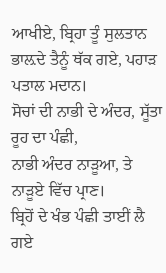ਆਖੀਏ, ਬ੍ਰਿਹਾ ਤੂੰ ਸੁਲਤਾਨ
ਭਾਲ਼ਦੇ ਤੈਨੂੰ ਥੱਕ ਗਏ, ਪਹਾੜ ਪਤਾਲ ਮਦਾਨ।
ਸੋਚਾਂ ਦੀ ਨਾਭੀ ਦੇ ਅੰਦਰ, ਸੂੱਤਾ ਰੂਹ ਦਾ ਪੰਛੀ,
ਨਾਭੀ ਅੰਦਰ ਨਾੜੂਆ, ਤੇ ਨਾੜੂਏ ਵਿੱਚ ਪ੍ਰਾਣ।
ਬ੍ਰਿਹੋਂ ਦੇ ਖੰਭ ਪੰਛੀ ਤਾਈਂ ਲੈ ਗਏ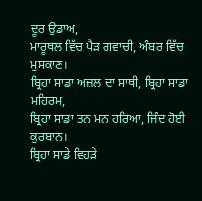ਦੂਰ ਉਡਾਅ,
ਮਾਰੂਥਲ ਵਿੱਚ ਪੈੜ ਗਵਾਚੀ, ਅੰਬਰ ਵਿੱਚ ਮੁਸਕਾਣ।
ਬ੍ਰਿਹਾ ਸਾਡਾ ਅਜ਼ਲ ਦਾ ਸਾਥੀ, ਬ੍ਰਿਹਾ ਸਾਡਾ ਮਹਿਰਮ,
ਬ੍ਰਿਹਾ ਸਾਡਾ ਤਨ ਮਨ ਹਰਿਆ, ਜਿੰਦ ਹੋਈ ਕੁਰਬਾਨ।
ਬ੍ਰਿਹਾ ਸਾਡੇ ਵਿਹੜੇ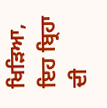ਖਿੜਿਆ, ਇਹ ਬ੍ਰਿਹਾ ਦੀ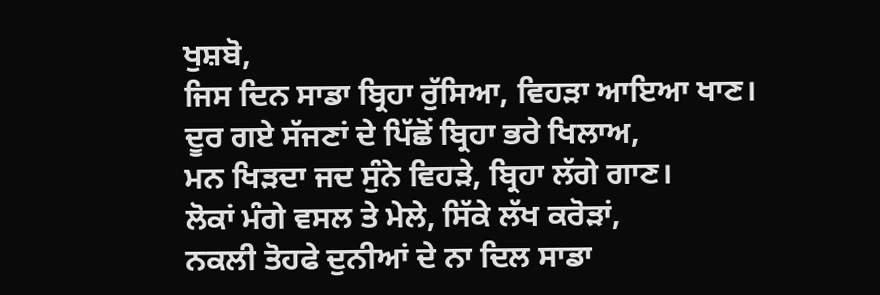ਖੁਸ਼ਬੋ,
ਜਿਸ ਦਿਨ ਸਾਡਾ ਬ੍ਰਿਹਾ ਰੁੱਸਿਆ, ਵਿਹੜਾ ਆਇਆ ਖਾਣ।
ਦੂਰ ਗਏ ਸੱਜਣਾਂ ਦੇ ਪਿੱਛੋਂ ਬ੍ਰਿਹਾ ਭਰੇ ਖਿਲਾਅ,
ਮਨ ਖਿੜਦਾ ਜਦ ਸੁੰਨੇ ਵਿਹੜੇ, ਬ੍ਰਿਹਾ ਲੱਗੇ ਗਾਣ।
ਲੋਕਾਂ ਮੰਗੇ ਵਸਲ ਤੇ ਮੇਲੇ, ਸਿੱਕੇ ਲੱਖ ਕਰੋੜਾਂ,
ਨਕਲੀ ਤੋਹਫੇ ਦੁਨੀਆਂ ਦੇ ਨਾ ਦਿਲ ਸਾਡਾ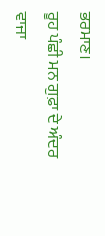ਭਰਮਾਣ।
ਰੂਹ ਪੰਛੀ ਮਨ ਗੁਫ਼ਾ ਦੇ ਅੰਦਰ ਵਾਜਾ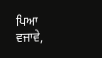ਪਿਆ ਵਜਾਵੇ,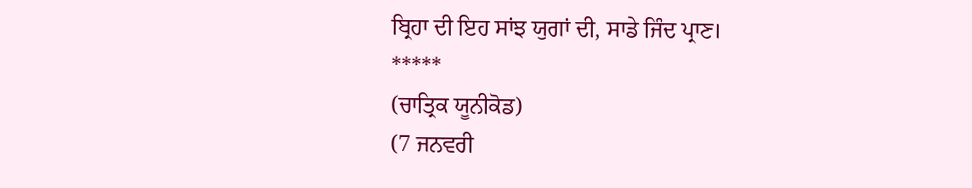ਬ੍ਰਿਹਾ ਦੀ ਇਹ ਸਾਂਝ ਯੁਗਾਂ ਦੀ, ਸਾਡੇ ਜਿੰਦ ਪ੍ਰਾਣ।
*****
(ਚਾਤ੍ਰਿਕ ਯੂਨੀਕੋਡ)
(7 ਜਨਵਰੀ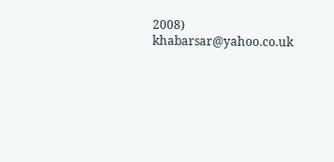2008)
khabarsar@yahoo.co.uk